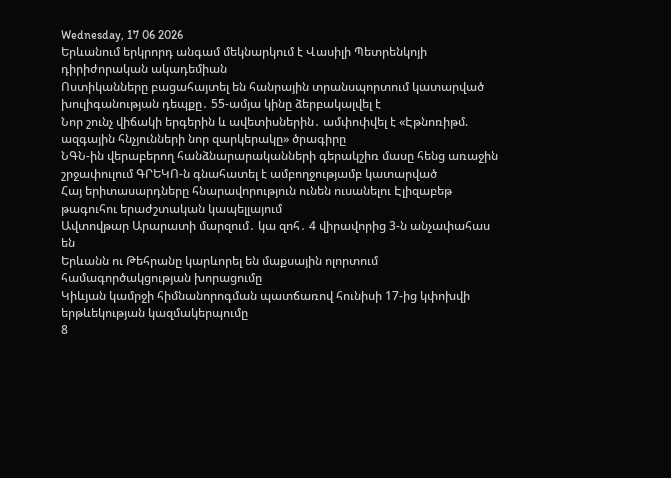Wednesday, 17 06 2026
Երևանում երկրորդ անգամ մեկնարկում է Վասիլի Պետրենկոյի դիրիժորական ակադեմիան
Ոստիկանները բացահայտել են հանրային տրանսպորտում կատարված խուլիգանության դեպքը․ 55-ամյա կինը ձերբակալվել է
Նոր շունչ վիճակի երգերին և ավետիսներին․ ամփոփվել է «Էթնոռիթմ. ազգային հնչյունների նոր զարկերակը» ծրագիրը
ՆԳՆ-ին վերաբերող հանձնարարականների գերակշիռ մասը հենց առաջին շրջափուլում ԳՐԵԿՈ-ն գնահատել է ամբողջությամբ կատարված
Հայ երիտասարդները հնարավորություն ունեն ուսանելու Էլիզաբեթ թագուհու երաժշտական կապելլայում
Ավտովթար Արարատի մարզում․ կա զոհ․ 4 վիրավորից 3-ն անչափահաս են
Երևանն ու Թեհրանը կարևորել են մաքսային ոլորտում համագործակցության խորացումը
Կիևյան կամրջի հիմնանորոգման պատճառով հունիսի 17-ից կփոխվի երթևեկության կազմակերպումը
8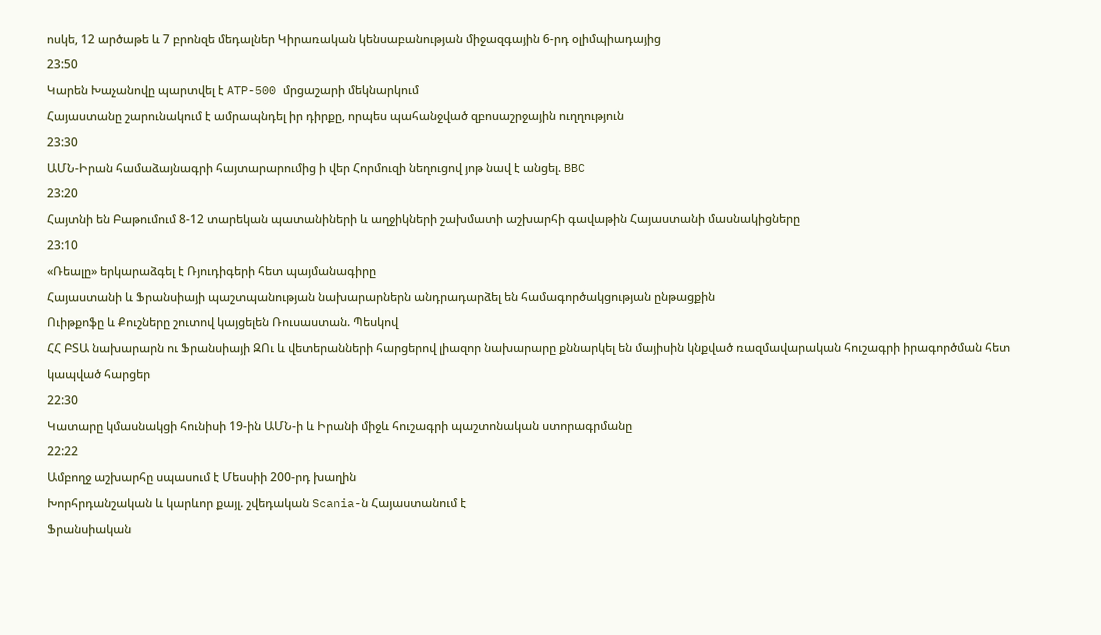ոսկե, 12 արծաթե և 7 բրոնզե մեդալներ Կիրառական կենսաբանության միջազգային 6-րդ օլիմպիադայից
23:50
Կարեն Խաչանովը պարտվել է ATP-500 մրցաշարի մեկնարկում
Հայաստանը շարունակում է ամրապնդել իր դիրքը, որպես պահանջված զբոսաշրջային ուղղություն
23:30
ԱՄՆ-Իրան համաձայնագրի հայտարարումից ի վեր Հորմուզի նեղուցով յոթ նավ է անցել. BBC
23:20
Հայտնի են Բաթումում 8-12 տարեկան պատանիների և աղջիկների շախմատի աշխարհի գավաթին Հայաստանի մասնակիցները
23:10
«Ռեալը» երկարաձգել է Ռյուդիգերի հետ պայմանագիրը
Հայաստանի և Ֆրանսիայի պաշտպանության նախարարներն անդրադարձել են համագործակցության ընթացքին
Ուիթքոֆը և Քուշները շուտով կայցելեն Ռուսաստան. Պեսկով
ՀՀ ԲՏԱ նախարարն ու Ֆրանսիայի ԶՈւ և վետերանների հարցերով լիազոր նախարարը քննարկել են մայիսին կնքված ռազմավարական հուշագրի իրագործման հետ կապված հարցեր
22:30
Կատարը կմասնակցի հունիսի 19-ին ԱՄՆ-ի և Իրանի միջև հուշագրի պաշտոնական ստորագրմանը
22:22
Ամբողջ աշխարհը սպասում է Մեսսիի 200-րդ խաղին
Խորհրդանշական և կարևոր քայլ. շվեդական Scania-ն Հայաստանում է
Ֆրանսիական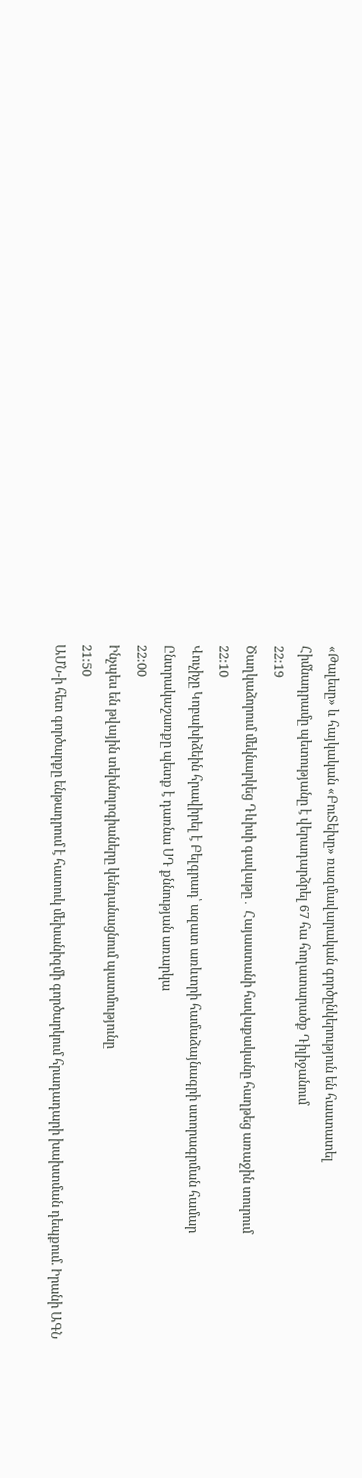«Թալեսը» և հայկական «ԲուՏեխը» ռազմավարական գործընկերություն են հաստատել
Հիմնադրամը պետությանը է վերադարձրել 67 հա հողատարածք Դիլիջանում
22:19
Ծաղկաձորում մեկնարկեց Դևիսի գավաթը․ Հայաստանի հավաքականը հաղթեց առաջին տուրում
22:10
Վուչիչը Կոբախիձեին հրավիրել է Բելգրադ՝ ազատ առևտրի համաձայնագրի ստորագրման համար
Ընտրակաշառքը պետք է դառնա ՍԴ քննության առարկա
22:00
Ինչպես են թվային տեխնոլոգիաները կենդանացնում պատմությունը
21:50
ԱՄՆ-ի հետ գործարքը ենթադրում է հատուկ մեխանիզմի գործարկում հրադադարի խախտման դեպքում. Իրանի ԱԳՆ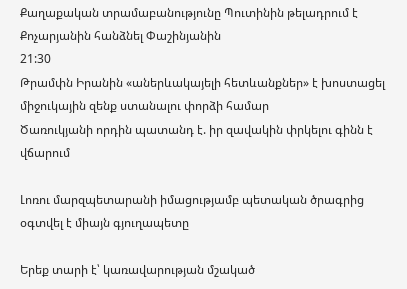Քաղաքական տրամաբանությունը Պուտինին թելադրում է Քոչարյանին հանձնել Փաշինյանին
21:30
Թրամփն Իրանին «աներևակայելի հետևանքներ» է խոստացել միջուկային զենք ստանալու փորձի համար
Ծառուկյանի որդին պատանդ է. իր զավակին փրկելու գինն է վճարում

Լոռու մարզպետարանի իմացությամբ պետական ծրագրից օգտվել է միայն գյուղապետը

Երեք տարի է՝ կառավարության մշակած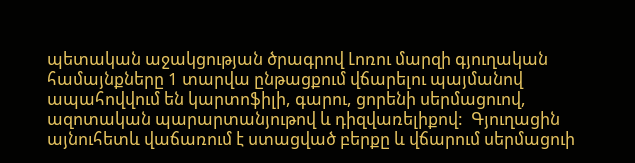պետական աջակցության ծրագրով Լոռու մարզի գյուղական համայնքները 1 տարվա ընթացքում վճարելու պայմանով ապահովվում են կարտոֆիլի, գարու, ցորենի սերմացուով, ազոտական պարարտանյութով և դիզվառելիքով:  Գյուղացին այնուհետև վաճառում է ստացված բերքը և վճարում սերմացուի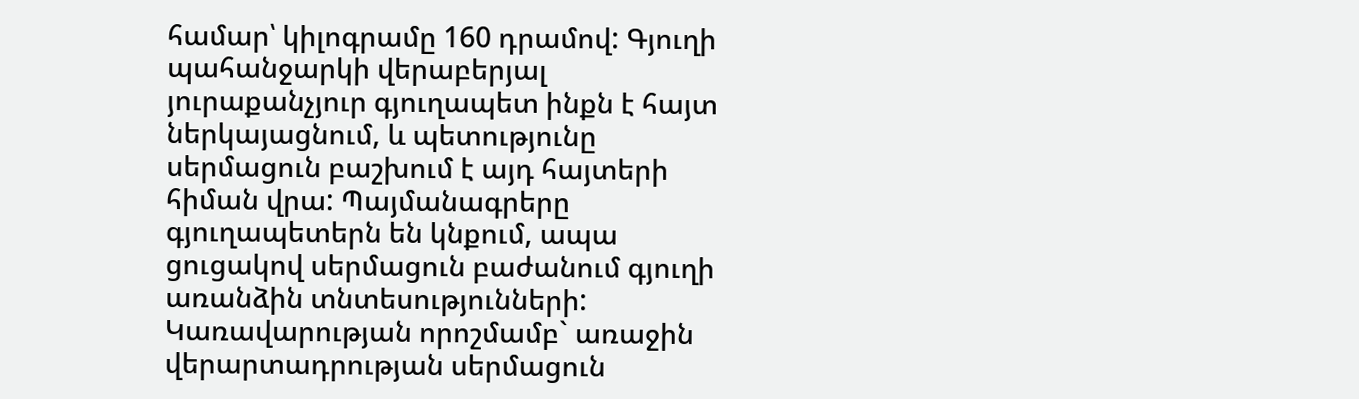համար՝ կիլոգրամը 160 դրամով: Գյուղի պահանջարկի վերաբերյալ յուրաքանչյուր գյուղապետ ինքն է հայտ ներկայացնում, և պետությունը սերմացուն բաշխում է այդ հայտերի հիման վրա: Պայմանագրերը գյուղապետերն են կնքում, ապա ցուցակով սերմացուն բաժանում գյուղի առանձին տնտեսությունների:  Կառավարության որոշմամբ` առաջին վերարտադրության սերմացուն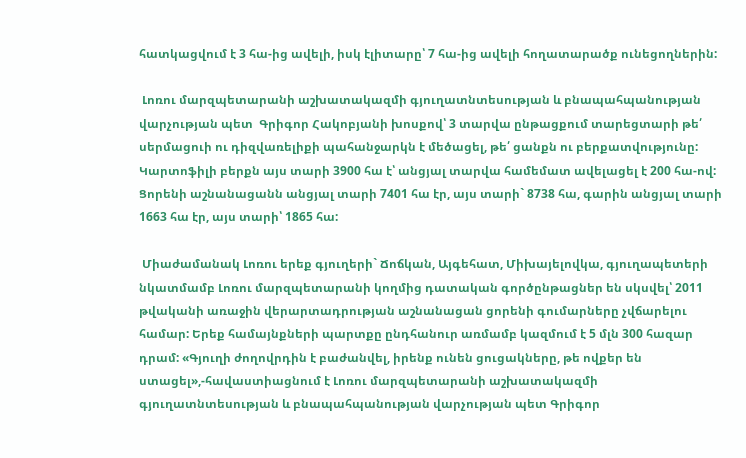հատկացվում է 3 հա-ից ավելի, իսկ էլիտարը՝ 7 հա-ից ավելի հողատարածք ունեցողներին:

 Լոռու մարզպետարանի աշխատակազմի գյուղատնտեսության և բնապահպանության վարչության պետ  Գրիգոր Հակոբյանի խոսքով՝ 3 տարվա ընթացքում տարեցտարի թե՛ սերմացուի ու դիզվառելիքի պահանջարկն է մեծացել, թե՛ ցանքն ու բերքատվությունը: Կարտոֆիլի բերքն այս տարի 3900 հա է՝ անցյալ տարվա համեմատ ավելացել է 200 հա-ով: Ցորենի աշնանացանն անցյալ տարի 7401 հա էր, այս տարի` 8738 հա, գարին անցյալ տարի 1663 հա էր, այս տարի՝ 1865 հա:

 Միաժամանակ Լոռու երեք գյուղերի` Ճոճկան, Այգեհատ, Միխայելովկա, գյուղապետերի նկատմամբ Լոռու մարզպետարանի կողմից դատական գործընթացներ են սկսվել՝ 2011 թվականի առաջին վերարտադրության աշնանացան ցորենի գումարները չվճարելու համար: Երեք համայնքների պարտքը ընդհանուր առմամբ կազմում է 5 մլն 300 հազար դրամ: «Գյուղի ժողովրդին է բաժանվել, իրենք ունեն ցուցակները, թե ովքեր են ստացել»,-հավաստիացնում է Լոռու մարզպետարանի աշխատակազմի գյուղատնտեսության և բնապահպանության վարչության պետ Գրիգոր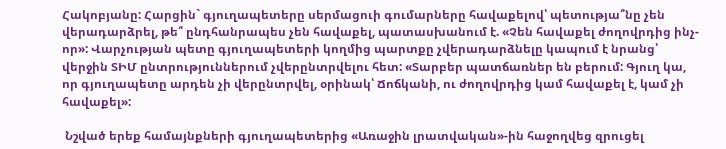Հակոբյանը: Հարցին` գյուղապետերը սերմացուի գումարները հավաքելով՝ պետությա՞նը չեն վերադարձրել, թե՞ ընդհանրապես չեն հավաքել, պատասխանում է. «Չեն հավաքել ժողովրդից ինչ-որ»: Վարչության պետը գյուղապետերի կողմից պարտքը չվերադարձնելը կապում է նրանց՝ վերջին ՏԻՄ ընտրություններում չվերընտրվելու հետ: «Տարբեր պատճառներ են բերում: Գյուղ կա, որ գյուղապետը արդեն չի վերընտրվել, օրինակ՝ Ճոճկանի, ու ժողովրդից կամ հավաքել է, կամ չի հավաքել»:

 Նշված երեք համայնքների գյուղապետերից «Առաջին լրատվական»-ին հաջողվեց զրուցել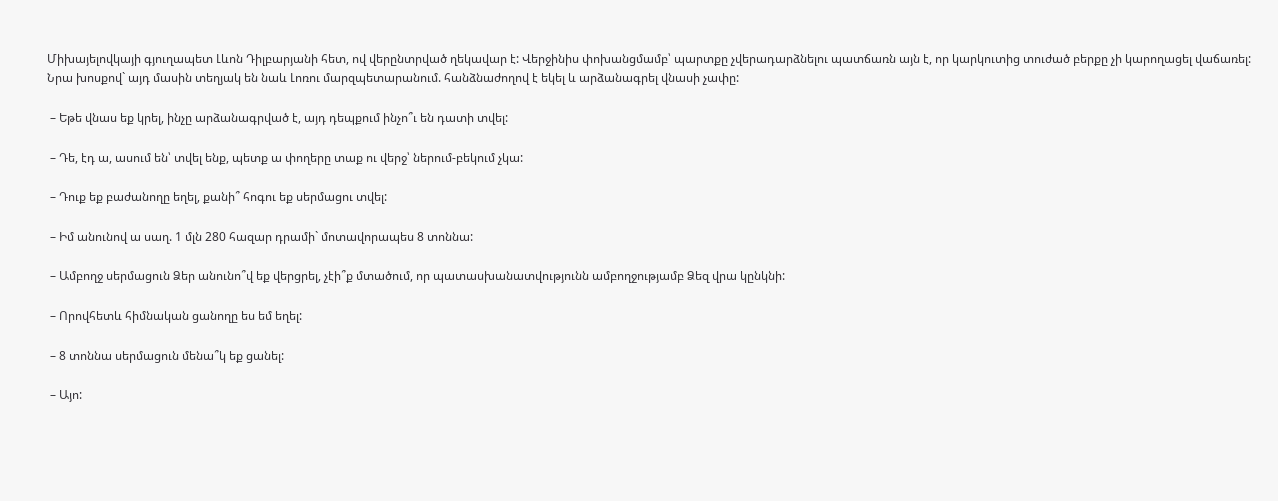Միխայելովկայի գյուղապետ Լևոն Դիլբարյանի հետ, ով վերընտրված ղեկավար է: Վերջինիս փոխանցմամբ՝ պարտքը չվերադարձնելու պատճառն այն է, որ կարկուտից տուժած բերքը չի կարողացել վաճառել:  Նրա խոսքով` այդ մասին տեղյակ են նաև Լոռու մարզպետարանում. հանձնաժողով է եկել և արձանագրել վնասի չափը:

 – Եթե վնաս եք կրել, ինչը արձանագրված է, այդ դեպքում ինչո՞ւ են դատի տվել:

 – Դե, էդ ա, ասում են՝ տվել ենք, պետք ա փողերը տաք ու վերջ՝ ներում-բեկում չկա:

 – Դուք եք բաժանողը եղել, քանի՞ հոգու եք սերմացու տվել:

 – Իմ անունով ա սաղ. 1 մլն 280 հազար դրամի` մոտավորապես 8 տոննա:

 – Ամբողջ սերմացուն Ձեր անունո՞վ եք վերցրել, չէի՞ք մտածում, որ պատասխանատվությունն ամբողջությամբ Ձեզ վրա կընկնի:

 – Որովհետև հիմնական ցանողը ես եմ եղել:

 – 8 տոննա սերմացուն մենա՞կ եք ցանել:

 – Այո: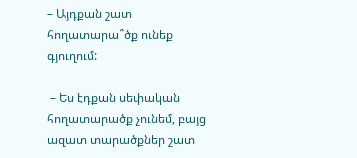– Այդքան շատ հողատարա՞ծք ունեք գյուղում:

 – Ես էդքան սեփական հողատարածք չունեմ, բայց ազատ տարածքներ շատ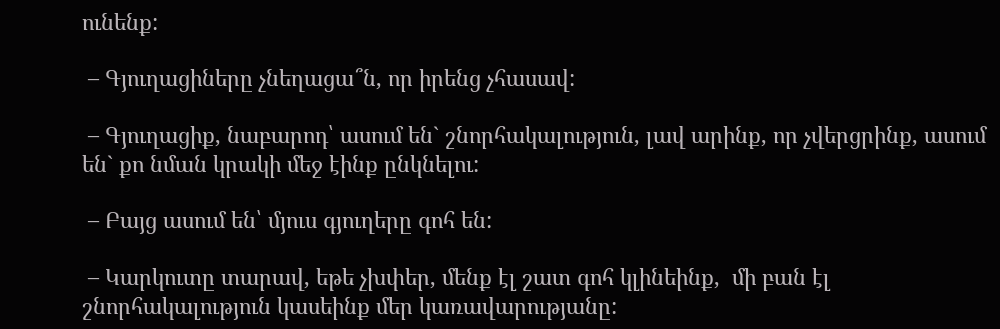ունենք:

 – Գյուղացիները չնեղացա՞ն, որ իրենց չհասավ:

 – Գյուղացիք, նաբարոդ՝ ասում են` շնորհակալություն, լավ արինք, որ չվերցրինք, ասում են` քո նման կրակի մեջ էինք ընկնելու:

 – Բայց ասում են՝ մյուս գյուղերը գոհ են:

 – Կարկուտը տարավ, եթե չխփեր, մենք էլ շատ գոհ կլինեինք,  մի բան էլ շնորհակալություն կասեինք մեր կառավարությանը: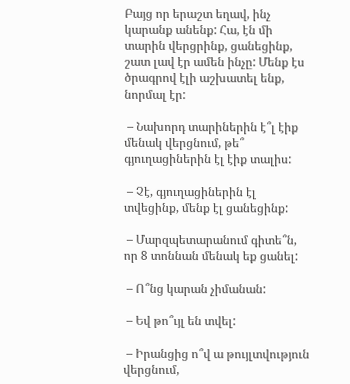Բայց որ երաշտ եղավ, ինչ կարանք անենք: Հա, էն մի տարին վերցրինք, ցանեցինք, շատ լավ էր ամեն ինչը: Մենք էս ծրագրով էլի աշխատել ենք, նորմալ էր:

 – Նախորդ տարիներին է՞լ էիք մենակ վերցնում, թե՞ գյուղացիներին էլ էիք տալիս:

 – Չէ, գյուղացիներին էլ տվեցինք, մենք էլ ցանեցինք:

 – Մարզպետարանում գիտե՞ն, որ 8 տոննան մենակ եք ցանել:

 – Ո՞նց կարան չիմանան:

 – Եվ թո՞ւյլ են տվել:

 – Իրանցից ո՞վ ա թույլտվություն վերցնում,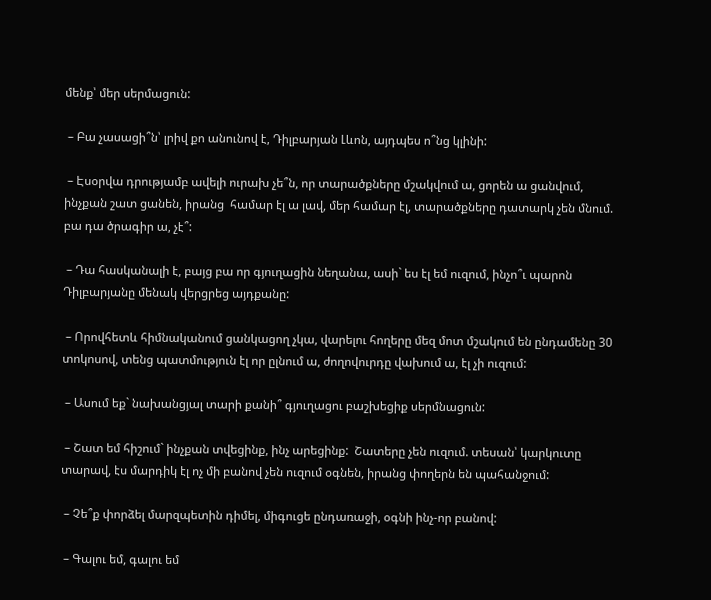մենք՝ մեր սերմացուն:

 – Բա չասացի՞ն՝ լրիվ քո անունով է, Դիլբարյան Լևոն, այդպես ո՞նց կլինի:

 – Էսօրվա դրությամբ ավելի ուրախ չե՞ն, որ տարածքները մշակվում ա, ցորեն ա ցանվում, ինչքան շատ ցանեն, իրանց  համար էլ ա լավ, մեր համար էլ, տարածքները դատարկ չեն մնում. բա դա ծրագիր ա, չէ՞:

 – Դա հասկանալի է, բայց բա որ գյուղացին նեղանա, ասի` ես էլ եմ ուզում, ինչո՞ւ պարոն Դիլբարյանը մենակ վերցրեց այդքանը:

 – Որովհետև հիմնականում ցանկացող չկա, վարելու հողերը մեզ մոտ մշակում են ընդամենը 30 տոկոսով, տենց պատմություն էլ որ ըլնում ա, ժողովուրդը վախում ա, էլ չի ուզում:

 – Ասում եք` նախանցյալ տարի քանի՞ գյուղացու բաշխեցիք սերմնացուն:

 – Շատ եմ հիշում` ինչքան տվեցինք, ինչ արեցինք:  Շատերը չեն ուզում. տեսան՝ կարկուտը տարավ, էս մարդիկ էլ ոչ մի բանով չեն ուզում օգնեն, իրանց փողերն են պահանջում:

 – Չե՞ք փորձել մարզպետին դիմել, միգուցե ընդառաջի, օգնի ինչ-որ բանով:

 – Գալու եմ, գալու եմ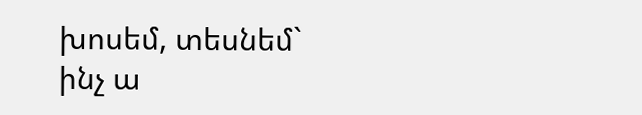խոսեմ, տեսնեմ` ինչ ա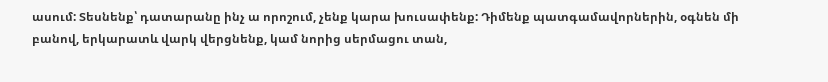ասում: Տեսնենք՝ դատարանը ինչ ա որոշում, չենք կարա խուսափենք: Դիմենք պատգամավորներին, օգնեն մի բանով, երկարատև վարկ վերցնենք, կամ նորից սերմացու տան,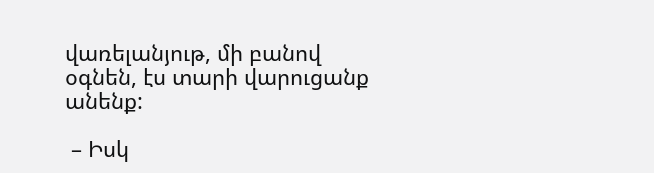վառելանյութ, մի բանով օգնեն, էս տարի վարուցանք անենք:

 – Իսկ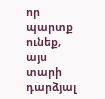որ պարտք ունեք, այս տարի դարձյալ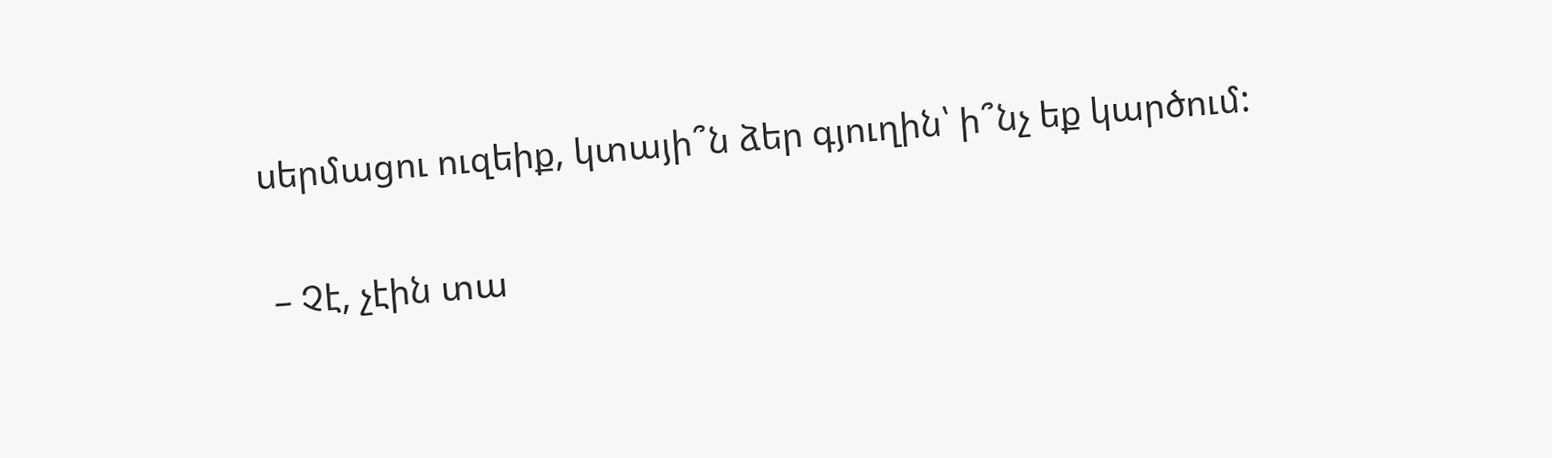սերմացու ուզեիք, կտայի՞ն ձեր գյուղին՝ ի՞նչ եք կարծում:

 – Չէ, չէին տա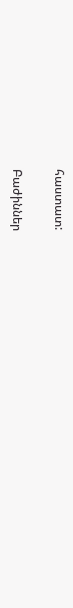հաստատ:

Բաժիններ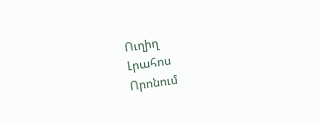Ուղիղ
Լրահոս
Որոնում